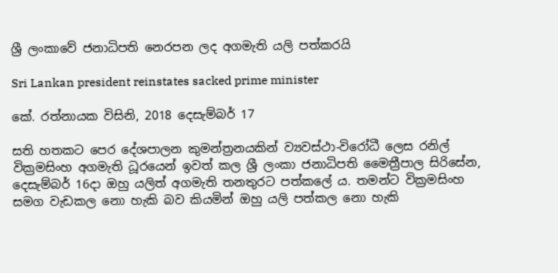ශ්‍රී ලංකාවේ ජනාධිපති නෙරපන ලද අගමැති යලි පත්කරයි

Sri Lankan president reinstates sacked prime minister

කේ. රත්නායක විසිනි, 2018 දෙසැම්බර් 17

සති හතකට පෙර දේශපාලන කුමන්ත්‍රනයකින් ව්‍යවස්ථා-විරෝධී ලෙස රනිල් වික්‍රමසිංහ අගමැති ධූරයෙන් ඉවත් කල ශ්‍රී ලංකා ජනාධිපති මෛත්‍රීපාල සිරිසේන, දෙසැම්බර් 16දා ඔහු යලිත් අගමැති තනතුරට පත්කලේ ය. තමන්ට වික්‍රමසිංහ සමග වැඩකල නො හැකි බව කියමින් ඔහු යලි පත්කල නො හැකි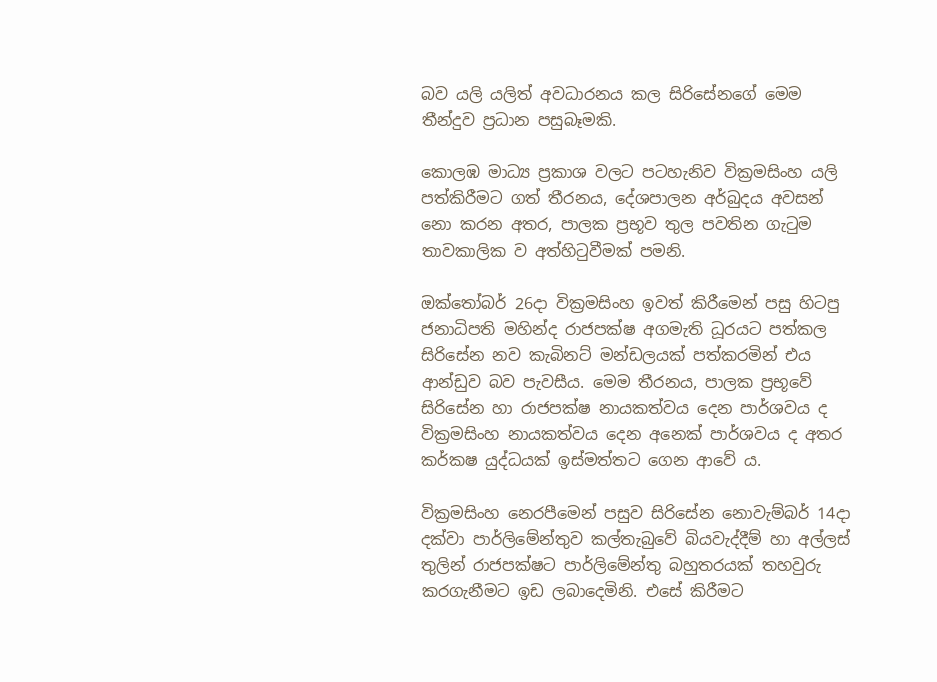බව යලි යලිත් අවධාරනය කල සිරිසේනගේ මෙම තීන්දුව ප්‍රධාන පසුබෑමකි.

කොලඹ මාධ්‍ය ප්‍රකාශ වලට පටහැනිව වික්‍රමසිංහ යලි පත්කිරීමට ගත් තීරනය, දේශපාලන අර්බුදය අවසන් නො කරන අතර, පාලක ප්‍රභූව තුල පවතින ගැටුම තාවකාලික ව අත්හිටුවීමක් පමනි.

ඔක්තෝබර් 26දා වික්‍රමසිංහ ඉවත් කිරීමෙන් පසු හිටපු ජනාධිපති මහින්ද රාජපක්ෂ අගමැති ධූරයට පත්කල සිරිසේන නව කැබිනට් මන්ඩලයක් පත්කරමින් එය ආන්ඩුව බව පැවසීය. මෙම තීරනය, පාලක ප්‍රභූවේ සිරිසේන හා රාජපක්ෂ නායකත්වය දෙන පාර්ශවය ද වික්‍රමසිංහ නායකත්වය දෙන අනෙක් පාර්ශවය ද අතර කර්කෂ යුද්ධයක් ඉස්මත්තට ගෙන ආවේ ය.

වික්‍රමසිංහ නෙරපීමෙන් පසුව සිරිසේන නොවැම්බර් 14දා දක්වා පාර්ලිමේන්තුව කල්තැබුවේ බියවැද්දීම් හා අල්ලස් තුලින් රාජපක්ෂට පාර්ලිමේන්තු බහුතරයක් තහවුරු කරගැනීමට ඉඩ ලබාදෙමිනි. එසේ කිරීමට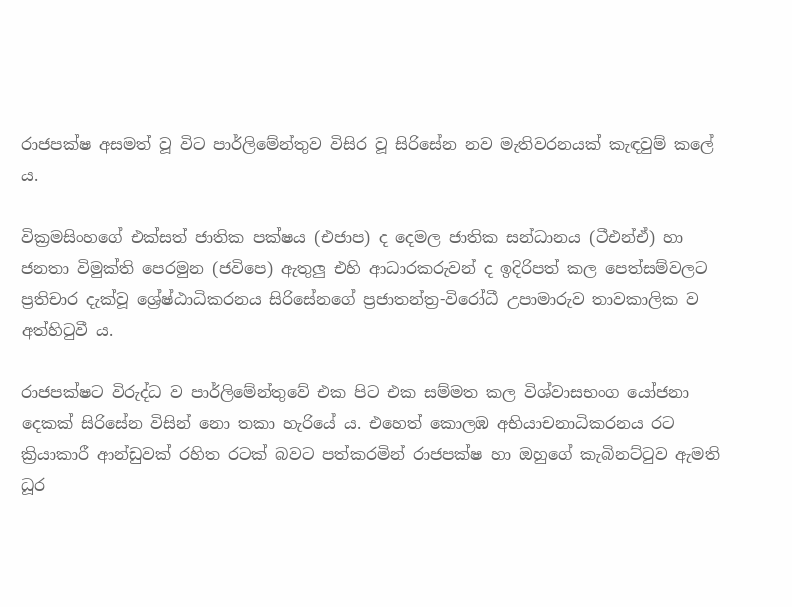රාජපක්ෂ අසමත් වූ විට පාර්ලිමේන්තුව විසිර වූ සිරිසේන නව මැතිවරනයක් කැඳවුම් කලේ ය.

වික්‍රමසිංහගේ එක්සත් ජාතික පක්ෂය (එජාප) ද දෙමල ජාතික සන්ධානය (ටීඑන්ඒ) හා ජනතා විමුක්ති පෙරමුන (ජවිපෙ) ඇතුලු එහි ආධාරකරුවන් ද ඉදිරිපත් කල පෙත්සම්වලට ප්‍රතිචාර දැක්වූ ශ්‍රේෂ්ඨාධිකරනය සිරිසේනගේ ප්‍රජාතන්ත්‍ර-විරෝධී උපාමාරුව තාවකාලික ව අත්හිටුවී ය.

රාජපක්ෂට විරුද්ධ ව පාර්ලිමේන්තුවේ එක පිට එක සම්මත කල විශ්වාසභංග යෝජනා දෙකක් සිරිසේන විසින් නො තකා හැරියේ ය. එහෙත් කොලඹ අභියාචනාධිකරනය රට ක්‍රියාකාරී ආන්ඩුවක් රහිත රටක් බවට පත්කරමින් රාජපක්ෂ හා ඔහුගේ කැබිනට්ටුව ඇමති ධූර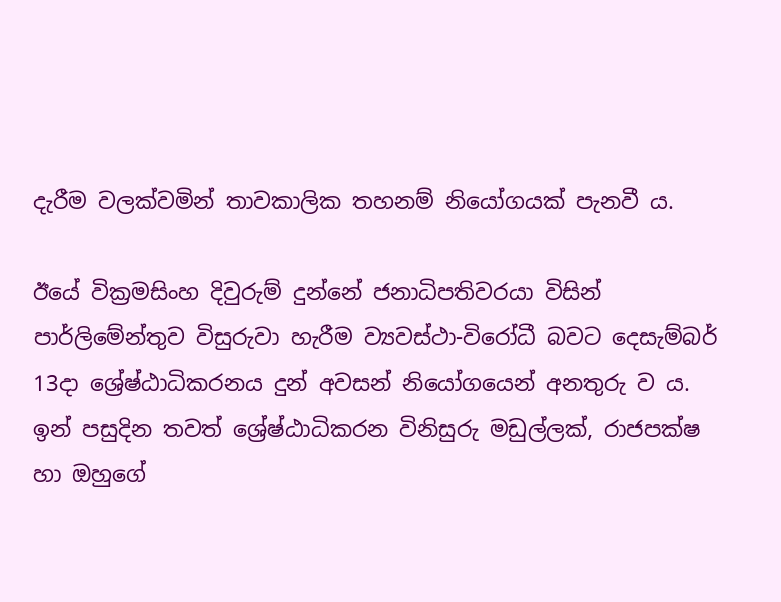දැරීම වලක්වමින් තාවකාලික තහනම් නියෝගයක් පැනවී ය.

ඊයේ වික්‍රමසිංහ දිවුරුම් දුන්නේ ජනාධිපතිවරයා විසින් පාර්ලිමේන්තුව විසුරුවා හැරීම ව්‍යවස්ථා-විරෝධී බවට දෙසැම්බර් 13දා ශ්‍රේෂ්ඨාධිකරනය දුන් අවසන් නියෝගයෙන් අනතුරු ව ය. ඉන් පසුදින තවත් ශ්‍රේෂ්ඨාධිකරන විනිසුරු මඩුල්ලක්, රාජපක්ෂ හා ඔහුගේ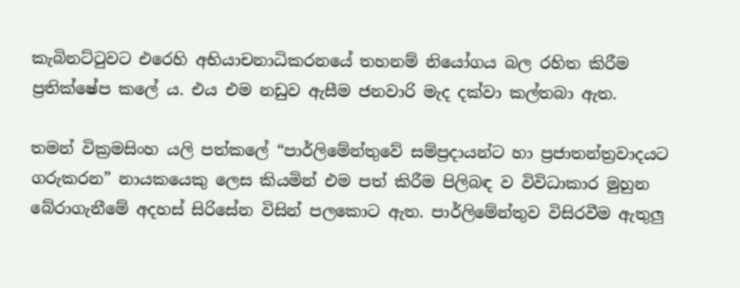කැබිනට්ටුවට එරෙහි අභියාචනාධිකරනයේ තහනම් නියෝගය බල රහිත කිරීම ප්‍රතික්ෂේප කලේ ය. එය එම නඩුව ඇසීම ජනවාරි මැද දක්වා කල්තබා ඇත.

තමන් වික්‍රමසිංහ යලි පත්කලේ “පාර්ලිමේන්තුවේ සම්ප්‍රදායන්ට හා ප්‍රජාතන්ත්‍රවාදයට ගරුකරන” නායකයෙකු ලෙස කියමින් එම පත් කිරීම පිලිබඳ ව විවිධාකාර මුහුන බේරාගැනීමේ අදහස් සිරිසේන විසින් පලකොට ඇත. පාර්ලිමේන්තුව විසිරවීම ඇතුලු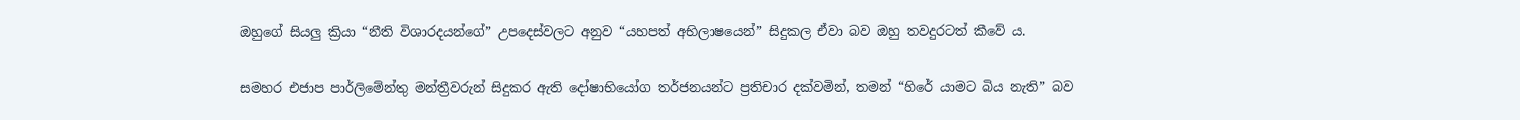ඔහුගේ සියලු ක්‍රියා “නීති විශාරදයන්ගේ” උපදෙස්වලට අනුව “යහපත් අභිලාෂයෙන්” සිදුකල ඒවා බව ඔහු තවදුරටත් කීවේ ය.

සමහර එජාප පාර්ලිමේන්තු මන්ත්‍රීවරුන් සිදුකර ඇති දෝෂාභියෝග තර්ජනයන්ට ප්‍රතිචාර දක්වමින්, තමන් “හිරේ යාමට බිය නැති” බව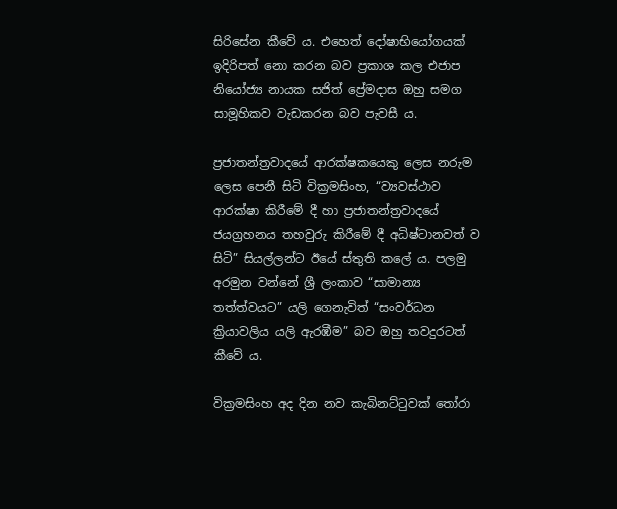සිරිසේන කීවේ ය. එහෙත් දෝෂාභියෝගයක් ඉදිරිපත් නො කරන බව ප්‍රකාශ කල එජාප නියෝජ්‍ය නායක සජිත් ප්‍රේමදාස ඔහු සමග සාමූහිකව වැඩකරන බව පැවසී ය.

ප්‍රජාතන්ත්‍රවාදයේ ආරක්ෂකයෙකු ලෙස නරුම ලෙස පෙනී සිටි වික්‍රමසිංහ, “ව්‍යවස්ථාව ආරක්ෂා කිරීමේ දී හා ප්‍රජාතන්ත්‍රවාදයේ ජයග්‍රහනය තහවුරු කිරීමේ දී අධිෂ්ටානවත් ව සිටි” සියල්ලන්ට ඊයේ ස්තුති කලේ ය. පලමු අරමුන වන්නේ ශ්‍රී ලංකාව “සාමාන්‍ය තත්ත්වයට” යලි ගෙනැවිත් “සංවර්ධන ක්‍රියාවලිය යලි ඇරඹීම” බව ඔහු තවදුරටත් කීවේ ය.

වික්‍රමසිංහ අද දින නව කැබිනට්ටුවක් තෝරා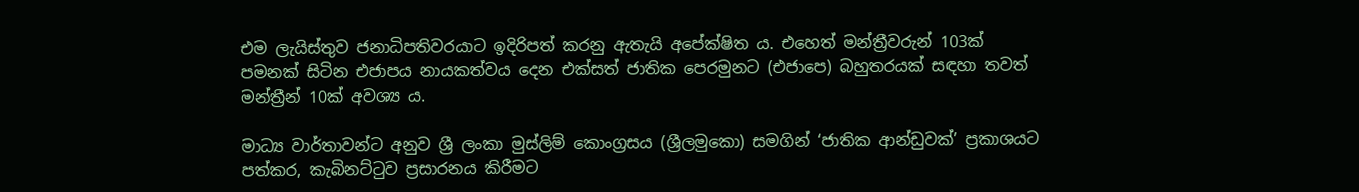එම ලැයිස්තුව ජනාධිපතිවරයාට ඉදිරිපත් කරනු ඇතැයි අපේක්ෂිත ය. එහෙත් මන්ත්‍රීවරුන් 103ක් පමනක් සිටින එජාපය නායකත්වය දෙන එක්සත් ජාතික පෙරමුනට (එජාපෙ) බහුතරයක් සඳහා තවත් මන්ත්‍රීන් 10ක් අවශ්‍ය ය.

මාධ්‍ය වාර්තාවන්ට අනුව ශ්‍රී ලංකා මුස්ලිම් කොංග්‍රසය (ශ්‍රීලමුකො) සමගින් ‘ජාතික ආන්ඩුවක්’ ප්‍රකාශයට පත්කර, කැබිනට්ටුව ප්‍රසාරනය කිරීමට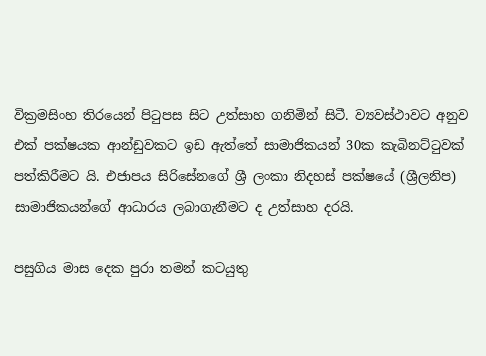වික්‍රමසිංහ තිරයෙන් පිටුපස සිට උත්සාහ ගනිමින් සිටී. ව්‍යවස්ථාවට අනුව එක් පක්ෂයක ආන්ඩුවකට ඉඩ ඇත්තේ සාමාජිකයන් 30ක කැබිනට්ටුවක් පත්කිරීමට යි. එජාපය සිරිසේනගේ ශ්‍රී ලංකා නිදහස් පක්ෂයේ (ශ්‍රීලනිප) සාමාජිකයන්ගේ ආධාරය ලබාගැනීමට ද උත්සාහ දරයි.

පසුගිය මාස දෙක පුරා තමන් කටයුතු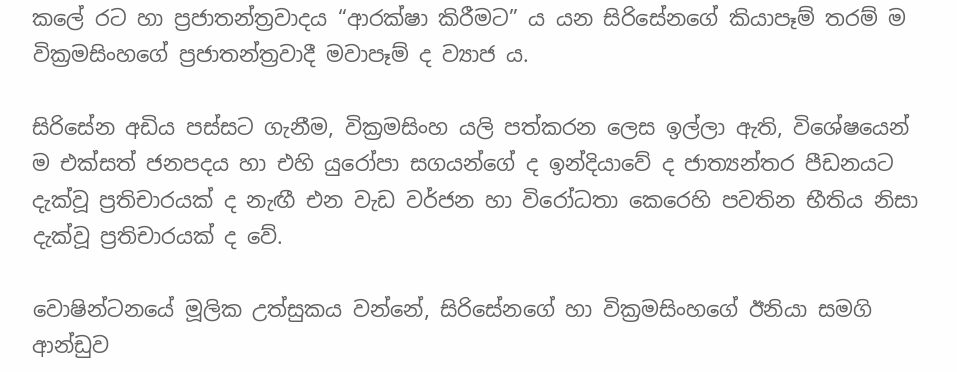කලේ රට හා ප්‍රජාතන්ත්‍රවාදය “ආරක්ෂා කිරීමට” ය යන සිරිසේනගේ කියාපෑම් තරම් ම වික්‍රමසිංහගේ ප්‍රජාතන්ත්‍රවාදී මවාපෑම් ද ව්‍යාජ ය.

සිරිසේන අඩිය පස්සට ගැනීම, වික්‍රමසිංහ යලි පත්කරන ලෙස ඉල්ලා ඇති, විශේෂයෙන් ම එක්සත් ජනපදය හා එහි යුරෝපා සගයන්ගේ ද ඉන්දියාවේ ද ජාත්‍යන්තර පීඩනයට දැක්වූ ප්‍රතිචාරයක් ද නැඟී එන වැඩ වර්ජන හා විරෝධතා කෙරෙහි පවතින භීතිය නිසා දැක්වූ ප්‍රතිචාරයක් ද වේ.

වොෂින්ටනයේ මූලික උත්සුකය වන්නේ, සිරිසේනගේ හා වික්‍රමසිංහගේ ඊනියා සමගි ආන්ඩුව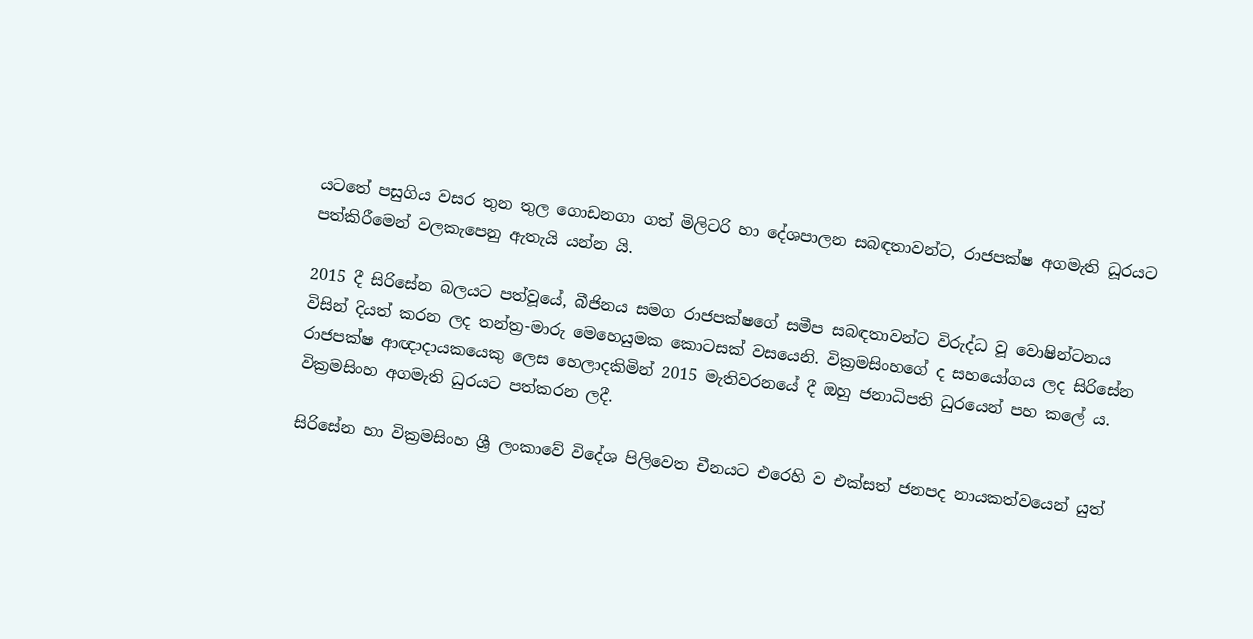යටතේ පසුගිය වසර තුන තුල ගොඩනගා ගත් මිලිටරි හා දේශපාලන සබඳතාවන්ට, රාජපක්ෂ අගමැති ධූරයට පත්කිරීමෙන් වලකැපෙනු ඇතැයි යන්න යි.

2015 දී සිරිසේන බලයට පත්වූයේ, බීජිනය සමග රාජපක්ෂගේ සමීප සබඳතාවන්ට විරුද්ධ වූ වොෂින්ටනය විසින් දියත් කරන ලද තන්ත්‍ර-මාරු මෙහෙයුමක කොටසක් වසයෙනි. වික්‍රමසිංහගේ ද සහයෝගය ලද සිරිසේන රාජපක්ෂ ආඥාදායකයෙකු ලෙස හෙලාදකිමින් 2015 මැතිවරනයේ දී ඔහු ජනාධිපති ධුරයෙන් පහ කලේ ය. වික්‍රමසිංහ අගමැති ධුරයට පත්කරන ලදී.

සිරිසේන හා වික්‍රමසිංහ ශ්‍රී ලංකාවේ විදේශ පිලිවෙත චීනයට එරෙහි ව එක්සත් ජනපද නායකත්වයෙන් යුත්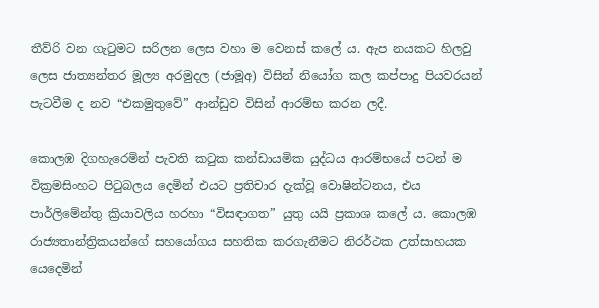තීව්රි වන ගැටුමට සරිලන ලෙස වහා ම වෙනස් කලේ ය. ඇප නයකට හිලවු ලෙස ජාත්‍යන්තර මූල්‍ය අරමුදල (ජාමූඅ) විසින් නියෝග කල කප්පාදු පියවරයන් පැටවීම ද නව “එකමුතුවේ” ආන්ඩුව විසින් ආරම්භ කරන ලදී.

කොලඹ දිගහැරෙමින් පැවති කටුක කන්ඩායමික යුද්ධය ආරම්භයේ පටන් ම වික්‍රමසිංහට පිටුබලය දෙමින් එයට ප්‍රතිචාර දැක්වූ වොෂින්ටනය, එය පාර්ලිමේන්තු ක්‍රියාවලිය හරහා “විසඳාගත” යුතු යයි ප්‍රකාශ කලේ ය. කොලඹ රාජ්‍යතාන්ත්‍රිකයන්ගේ සහයෝගය සහතික කරගැනීමට නිරර්ථක උත්සාහයක යෙදෙමින්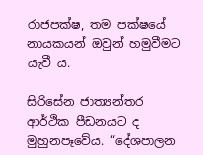රාජපක්ෂ, තම පක්ෂයේ නායකයන් ඔවුන් හමුවීමට යැවී ය.

සිරිසේන ජාත්‍යන්තර ආර්ථික පීඩනයට ද මුහුනපෑවේය. “දේශපාලන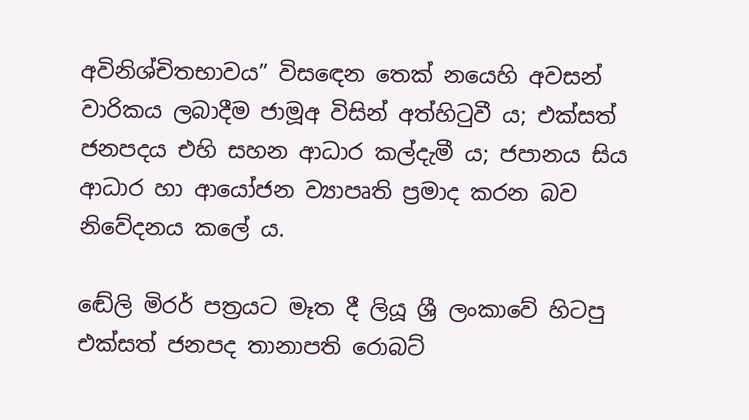අවිනිශ්චිතභාවය” විසඳෙන තෙක් නයෙහි අවසන් වාරිකය ලබාදීම ජාමූඅ විසින් අත්හිටුවී ය; එක්සත් ජනපදය එහි සහන ආධාර කල්දැමී ය; ජපානය සිය ආධාර හා ආයෝජන ව්‍යාපෘති ප්‍රමාද කරන බව නිවේදනය කලේ ය.

ඬේලි මිරර් පත්‍රයට මෑත දී ලියූ ශ්‍රී ලංකාවේ හිටපු එක්සත් ජනපද තානාපති රොබට්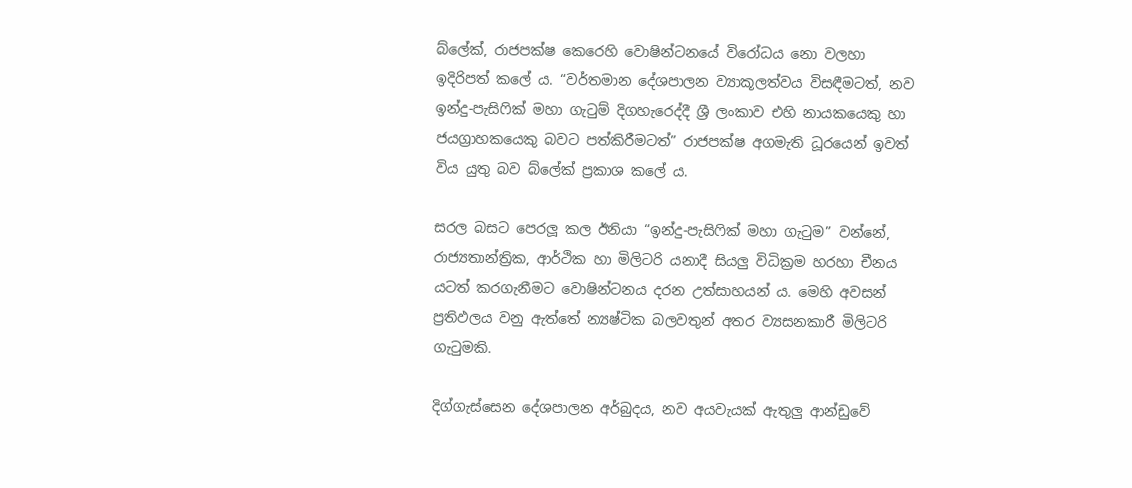බ්ලේක්, රාජපක්ෂ කෙරෙහි වොෂින්ටනයේ විරෝධය නො වලහා ඉදිරිපත් කලේ ය. “වර්තමාන දේශපාලන ව්‍යාකූලත්වය විසඳීමටත්, නව ඉන්දු-පැසිෆික් මහා ගැටුම් දිගහැරෙද්දී ශ්‍රී ලංකාව එහි නායකයෙකු හා ජයග්‍රාහකයෙකු බවට පත්කිරීමටත්” රාජපක්ෂ අගමැති ධූරයෙන් ඉවත් විය යුතු බව බ්ලේක් ප්‍රකාශ කලේ ය.

සරල බසට පෙරලූ කල ඊනියා “ඉන්දු-පැසිෆික් මහා ගැටුම” වන්නේ, රාජ්‍යතාන්ත්‍රික, ආර්ථික හා මිලිටරි යනාදී සියලු විධික්‍රම හරහා චීනය යටත් කරගැනීමට වොෂින්ටනය දරන උත්සාහයන් ය. මෙහි අවසන් ප්‍රතිඵලය වනු ඇත්තේ න්‍යෂ්ටික බලවතුන් අතර ව්‍යසනකාරී මිලිටරි ගැටුමකි.

දිග්ගැස්සෙන දේශපාලන අර්බුදය, නව අයවැයක් ඇතුලු ආන්ඩුවේ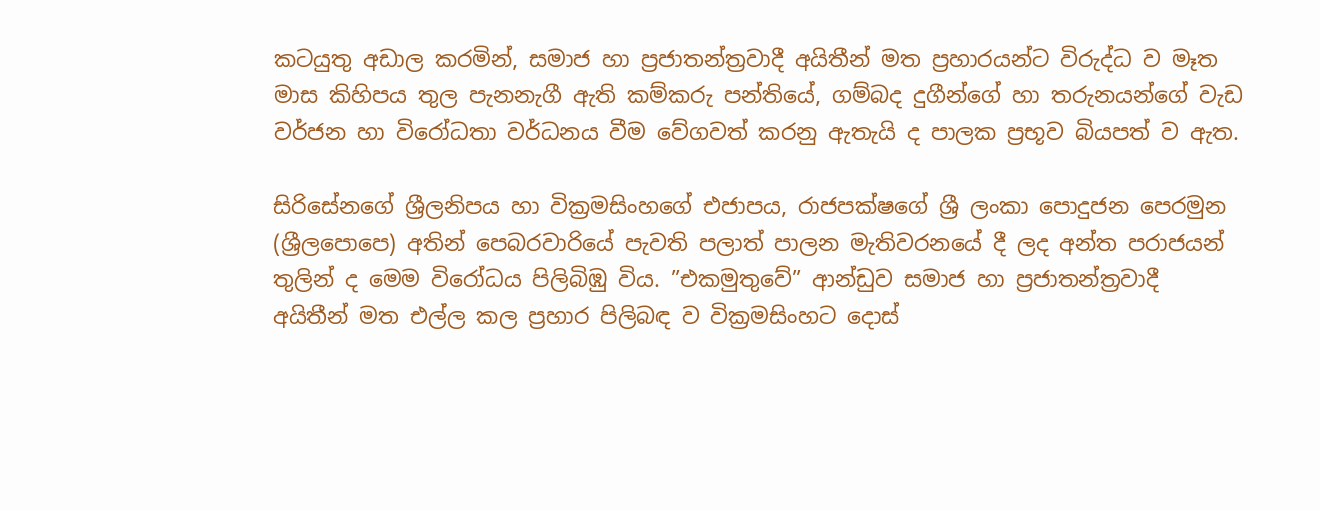කටයුතු අඩාල කරමින්, සමාජ හා ප්‍රජාතන්ත්‍රවාදී අයිතීන් මත ප්‍රහාරයන්ට විරුද්ධ ව මෑත මාස කිහිපය තුල පැනනැගී ඇති කම්කරු පන්තියේ, ගම්බද දුගීන්ගේ හා තරුනයන්ගේ වැඩ වර්ජන හා විරෝධතා වර්ධනය වීම වේගවත් කරනු ඇතැයි ද පාලක ප්‍රභූව බියපත් ව ඇත.

සිරිසේනගේ ශ්‍රීලනිපය හා වික්‍රමසිංහගේ එජාපය, රාජපක්ෂගේ ශ්‍රී ලංකා පොදුජන පෙරමුන (ශ්‍රීලපොපෙ) අතින් පෙබරවාරියේ පැවති පලාත් පාලන මැතිවරනයේ දී ලද අන්ත පරාජයන් තුලින් ද මෙම විරෝධය පිලිබිඹු විය. ”එකමුතුවේ” ආන්ඩුව සමාජ හා ප්‍රජාතන්ත්‍රවාදී අයිතීන් මත එල්ල කල ප්‍රහාර පිලිබඳ ව වික්‍රමසිංහට දොස්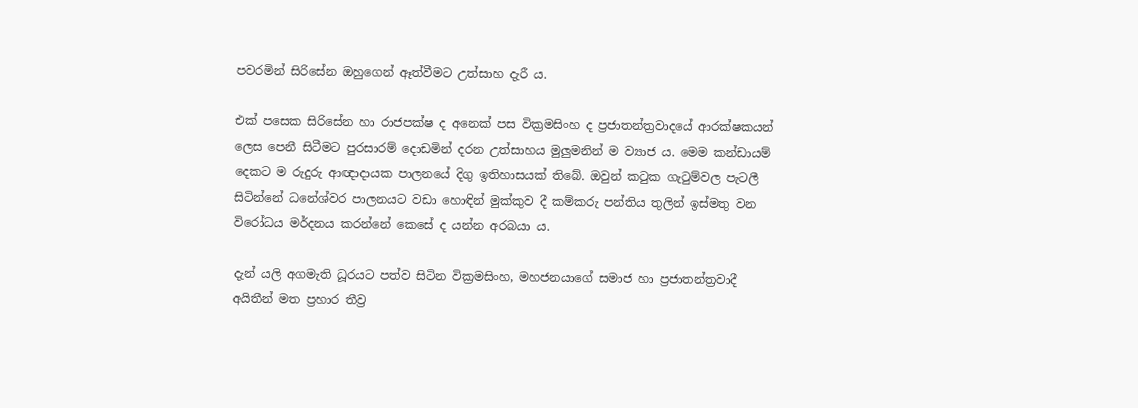පවරමින් සිරිසේන ඔහුගෙන් ඈත්වීමට උත්සාහ දැරී ය.

එක් පසෙක සිරිසේන හා රාජපක්ෂ ද අනෙක් පස වික්‍රමසිංහ ද ප්‍රජාතන්ත්‍රවාදයේ ආරක්ෂකයන් ලෙස පෙනී සිටීමට පුරසාරම් දොඩමින් දරන උත්සාහය මුලුමනින් ම ව්‍යාජ ය. මෙම කන්ඩායම් දෙකට ම රුදුරු ආඥාදායක පාලනයේ දිගු ඉතිහාසයක් තිබේ. ඔවුන් කටුක ගැටුම්වල පැටලී සිටින්නේ ධනේශ්වර පාලනයට වඩා හොඳින් මුක්කුව දී කම්කරු පන්තිය තුලින් ඉස්මතු වන විරෝධය මර්දනය කරන්නේ කෙසේ ද යන්න අරබයා ය.

දැන් යලි අගමැති ධූරයට පත්ව සිටින වික්‍රමසිංහ, මහජනයාගේ සමාජ හා ප්‍රජාතන්ත්‍රවාදී අයිතීන් මත ප්‍රහාර තීව්‍ර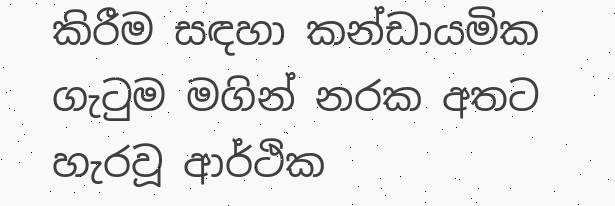කිරීම සඳහා කන්ඩායමික ගැටුම මගින් නරක අතට හැරවූ ආර්ථික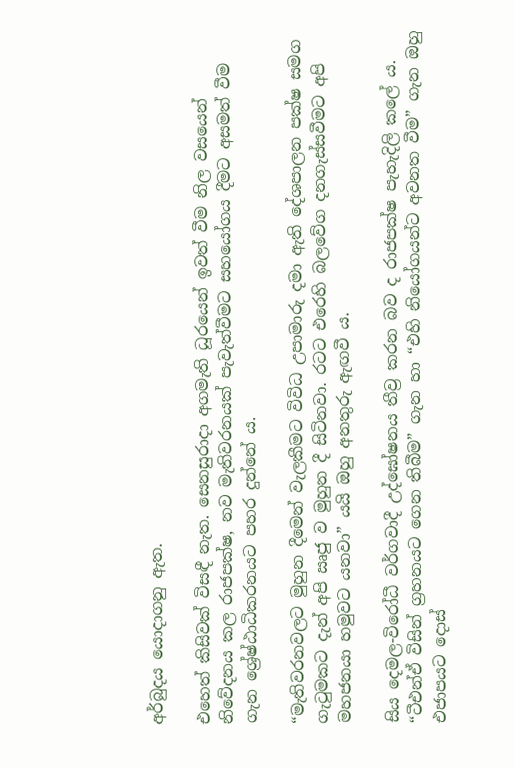අර්බුදය යොදාගනු ඇත.

එහෙත් කිසිවක් විසඳී නැත. සෙනසුරාදා අගමැති ධූරයෙන් ඉවත් වීම නිල වසයෙන් නිවේදනය කල රාජපක්ෂ, නව මැතිවරනයක් පැවැත්වීමට සහයෝගය දීමට අසමත් වීම ගැන ශ්‍රේෂ්ඨාධිකරනයට පහර දුන්නේ ය.

“මැතිවරනවලට මුහුන දීමෙන් වැලකීමට විවිධ උපාමාරු දමා ඇති දේශපාලන පක්ෂ සමග ගැටුමකට දැන් අපි ඍජු ව මුහුන දී සිටිනවා. රටට එරෙහි බලවේග දනගැස්සවීමට අපි මහජනයා හමුවට යනවා” යයි ඔහු අනතුරු ඇඟවී ය.

සිය දෙමල-විරෝධී වර්ගවාදී උද්ඝෝෂනය තීව්‍ර කරන බව ද රාජපක්ෂ පැහැදිලි කලේ ය. “ටීඑන්ඒ විසින් ග්‍රහනයට ගෙන තිබීම” ගැන හා “එහි නියෝගයන්ට අවනත වීම” ගැන ඔහු එජාපයට දොස්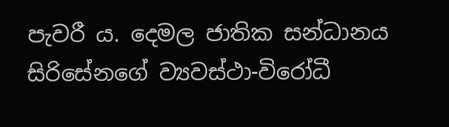පැවරී ය. දෙමල ජාතික සන්ධානය සිරිසේනගේ ව්‍යවස්ථා-විරෝධී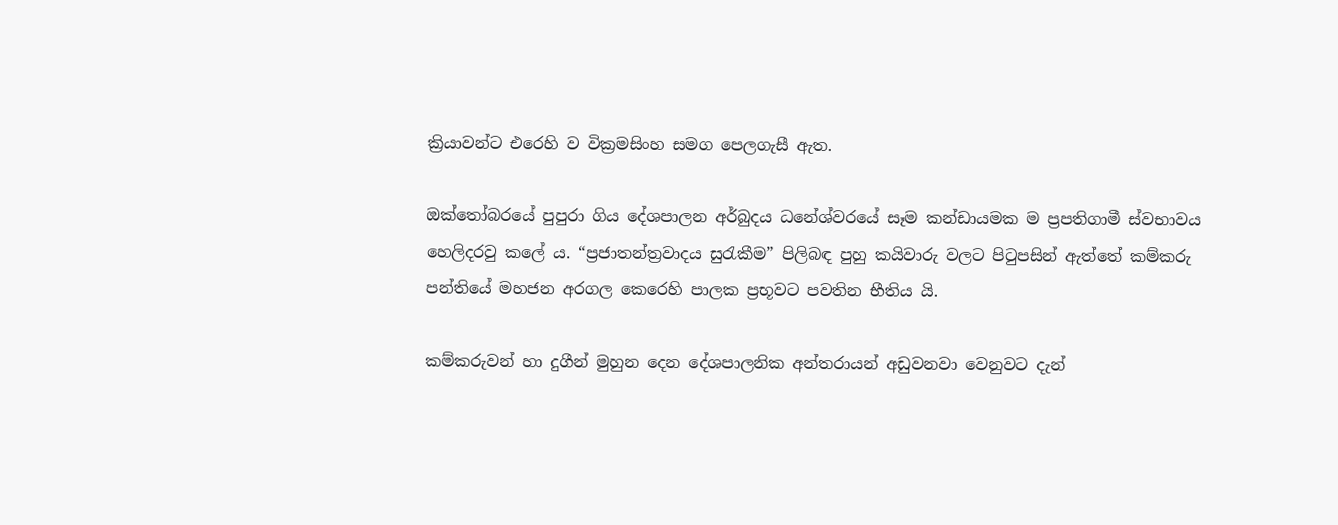ක්‍රියාවන්ට එරෙහි ව වික්‍රමසිංහ සමග පෙලගැසී ඇත.

ඔක්තෝබරයේ පුපුරා ගිය දේශපාලන අර්බුදය ධනේශ්වරයේ සෑම කන්ඩායමක ම ප්‍රපතිගාමී ස්වභාවය හෙලිදරවු කලේ ය. “ප්‍රජාතන්ත්‍රවාදය සුරැකීම” පිලිබඳ පුහු කයිවාරු වලට පිටුපසින් ඇත්තේ කම්කරු පන්තියේ මහජන අරගල කෙරෙහි පාලක ප්‍රභූවට පවතින භීතිය යි.

කම්කරුවන් හා දුගීන් මුහුන දෙන දේශපාලනික අන්තරායන් අඩුවනවා වෙනුවට දැන්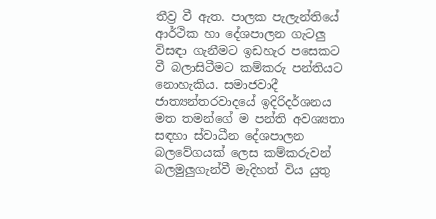තීව්‍ර වී ඇත. පාලක පැලැන්තියේ ආර්ථික හා දේශපාලන ගැටලු විසඳා ගැනීමට ඉඩහැර පසෙකට වී බලාසිටීමට කම්කරු පන්තියට නොහැකිය. සමාජවාදී ජාත්‍යන්තරවාදයේ ඉදිරිදර්ශනය මත තමන්ගේ ම පන්ති අවශ්‍යතා සඳහා ස්වාධීන දේශපාලන බලවේගයක් ලෙස කම්කරුවන් බලමුලුගැන්වී මැදිහත් විය යුතු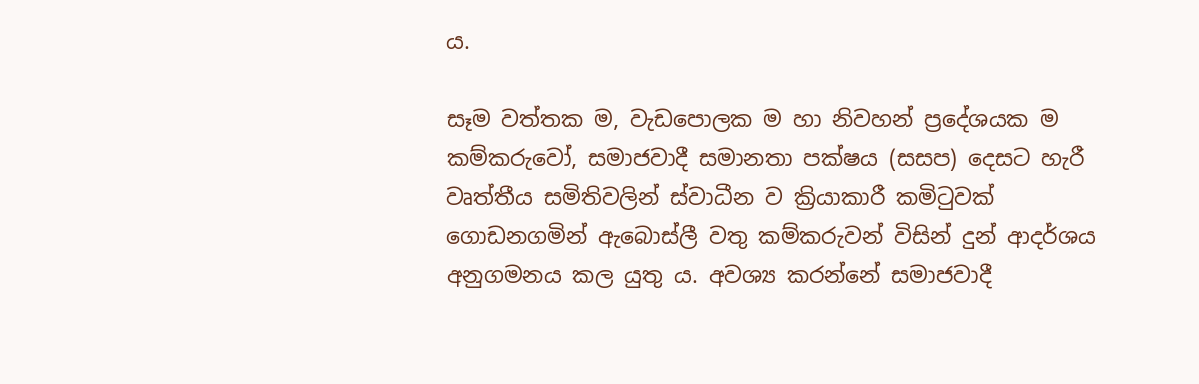ය.

සෑම වත්තක ම, වැඩපොලක ම හා නිවහන් ප්‍රදේශයක ම කම්කරුවෝ, සමාජවාදී සමානතා පක්ෂය (සසප) දෙසට හැරී වෘත්තීය සමිතිවලින් ස්වාධීන ව ක්‍රියාකාරී කමිටුවක් ගොඩනගමින් ඇබොස්ලී වතු කම්කරුවන් විසින් දුන් ආදර්ශය අනුගමනය කල යුතු ය. අවශ්‍ය කරන්නේ සමාජවාදී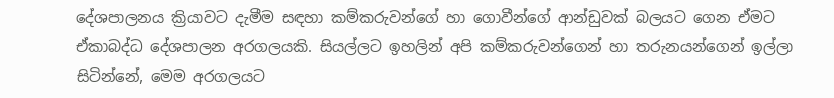දේශපාලනය ක්‍රියාවට දැමීම සඳහා කම්කරුවන්ගේ හා ගොවීන්ගේ ආන්ඩුවක් බලයට ගෙන ඒමට ඒකාබද්ධ දේශපාලන අරගලයකි. සියල්ලට ඉහලින් අපි කම්කරුවන්ගෙන් හා තරුනයන්ගෙන් ඉල්ලා සිටින්නේ, මෙම අරගලයට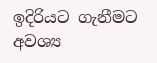ඉදිරියට ගැනීමට අවශ්‍ය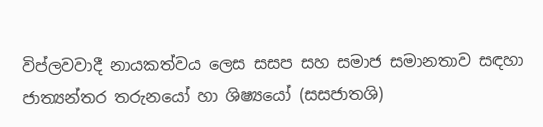විප්ලවවාදී නායකත්වය ලෙස සසප සහ සමාජ සමානතාව සඳහා ජාත්‍යන්තර තරුනයෝ හා ශිෂ්‍යයෝ (සසජාතශි)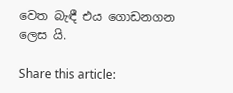වෙත බැඳී එය ගොඩනගන ලෙස යි.

Share this article: